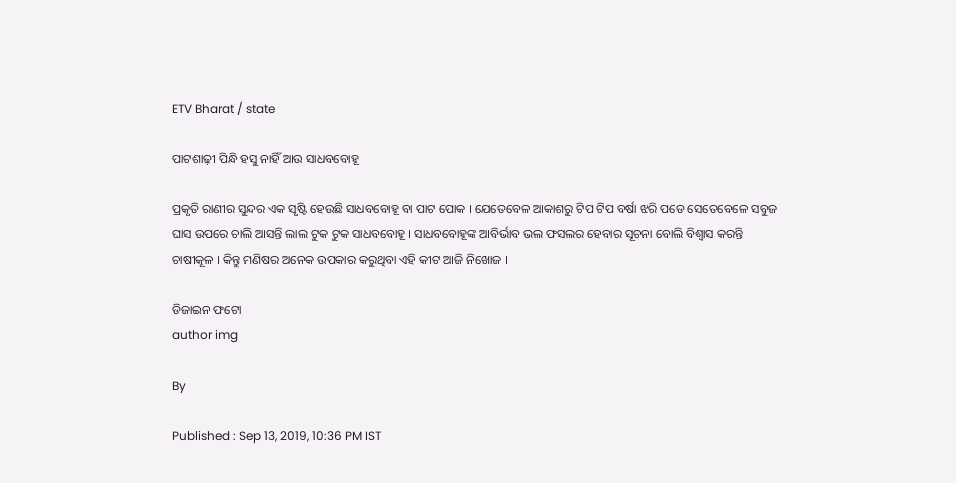ETV Bharat / state

ପାଟଶାଢ଼ୀ ପିନ୍ଧି ହସୁ ନାହିଁ ଆଉ ସାଧବବୋହୂ

ପ୍ରକୃତି ରାଣୀର ସୁନ୍ଦର ଏକ ସୃଷ୍ଟି ହେଉଛି ସାଧବବୋହୂ ବା ପାଟ ପୋକ । ଯେତେବେଳ ଆକାଶରୁ ଟିପ ଟିପ ବର୍ଷା ଝରି ପଡେ ସେତେବେଳେ ସବୁଜ ଘାସ ଉପରେ ଚାଲି ଆସନ୍ତି ଲାଲ ଟୁକ ଟୁକ ସାଧବବୋହୂ । ସାଧବବୋହୂଙ୍କ ଆବିର୍ଭାବ ଭଲ ଫସଲର ହେବାର ସୂଚନା ବୋଲି ବିଶ୍ବାସ କରନ୍ତି ଚାଷୀକୂଳ । କିନ୍ତୁ ମଣିଷର ଅନେକ ଉପକାର କରୁଥିବା ଏହି କୀଟ ଆଜି ନିଖୋଜ ।

ଡିଜାଇନ ଫଟୋ
author img

By

Published : Sep 13, 2019, 10:36 PM IST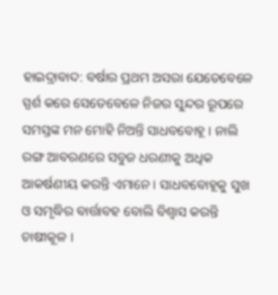ହାଇଦ୍ରାବାଦ: ବର୍ଷାର ପ୍ରଥମ ଅସରା ଯେତେବେଳେ ସ୍ପର୍ଶ କରେ ସେତେବେଳେ ନିଜର ସୁନ୍ଦର ରୂପରେ ସମସ୍ତଙ୍କ ମନ ମୋହି ନିଅନ୍ତି ସାଧବବୋହୂ । ନାଲି ରଙ୍ଗ ଆବରଣରେ ସବୁଜ ଧରଣୀକୁ ଅଧିକ ଆକର୍ଷଣୀୟ କରନ୍ତି ଏମାନେ । ସାଧବବୋହୂକୁ ସୁଖ ଓ ସମୃଦ୍ଧିର ବାର୍ତ୍ତାବହ ବୋଲି ବିଶ୍ବାସ କରନ୍ତି ଚାଷୀକୂଳ ।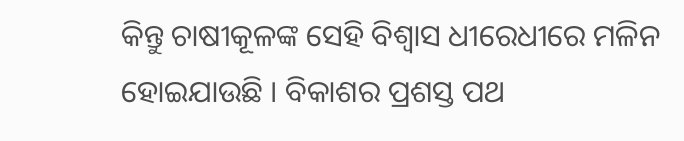କିନ୍ତୁ ଚାଷୀକୂଳଙ୍କ ସେହି ବିଶ୍ବାସ ଧୀରେଧୀରେ ମଳିନ ହୋଇଯାଉଛି । ବିକାଶର ପ୍ରଶସ୍ତ ପଥ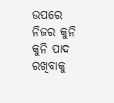ଉପରେ ନିଜର କୁନି କୁନି ପାଦ ରଖିବାକୁ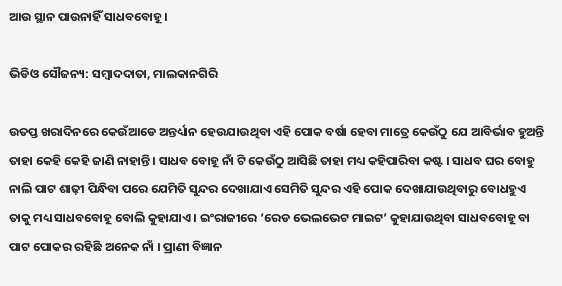ଆଉ ସ୍ଥାନ ପାଉନାହିଁ ସାଧବବୋହୂ ।

ଭିଡିଓ ସୌଜନ୍ୟ: ସମ୍ବାଦଦାତା, ମାଲକାନଗିରି

ଉତପ୍ତ ଖରାଦିନରେ କେଉଁଆଡେ ଅନ୍ତର୍ଧ୍ୟାନ ହେଉଯାଉଥିବା ଏହି ପୋକ ବର୍ଷା ହେବା ମାତ୍ରେ କେଉଁଠୁ ଯେ ଆବିର୍ଭାବ ହୁଅନ୍ତି ତାହା କେହି କେହି ଜାଣି ନାହାନ୍ତି । ସାଧବ ବୋହୂ ନାଁ ଟି କେଉଁଠୁ ଆସିଛି ତାହା ମଧ୍ୟ କହିପାରିବା କଷ୍ଟ । ସାଧବ ଘର ବୋହୁ ନାଲି ପାଟ ଶାଢ଼ୀ ପିନ୍ଧିବା ପରେ ଯେମିତି ସୁନ୍ଦର ଦେଖାଯାଏ ସେମିତି ସୁନ୍ଦର ଏହି ପୋକ ଦେଖାଯାଉଥିବାରୁ ବୋଧହୁଏ ତାକୁ ମଧ୍ୟ ସାଧବବୋହୂ ବୋଲି କୁହାଯାଏ । ଇଂରାଜୀରେ ‘ରେଡ ଭେଲଭେଟ ମାଇଟ’ କୁହାଯାଉଥିବା ସାଧବବୋହୂ ବା ପାଟ ପୋକର ରହିଛି ଅନେକ ନାଁ । ପ୍ରାଣୀ ବିଜ୍ଞାନ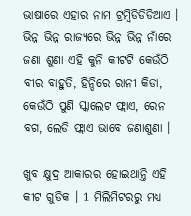ଭାଷାରେ ଏହାର ନାମ ଟ୍ରମ୍ବିଡିଡିଡିଆଏ । ଭିନ୍ନ ଭିନ୍ନ ରାଜ୍ୟରେ ଭିନ୍ନ ଭିନ୍ନ ନାଁରେ ଜଣା ଶୁଣା ଏହି କୁନି କୀଟଟି କେଉଁଠି ବୀର ବାହୁତି, ହିନ୍ଦିରେ ରାନୀ କିଡା, କେଉଁଠି ପୁଣି ସ୍କାଲେଟ ଫ୍ଲାଏ, ରେନ ବଗ, ଲେଡି ଫ୍ଲାଏ ଭାବେ ଜଣାଶୁଣା ।

ଖୁବ କ୍ଷୁଦ୍ର ଆକାରର ହୋଇଥାନ୍ତି ଏହି କୀଟ ଗୁଡିକ । 1 ମିଲିମିଟରରୁ ମଧ୍ୟ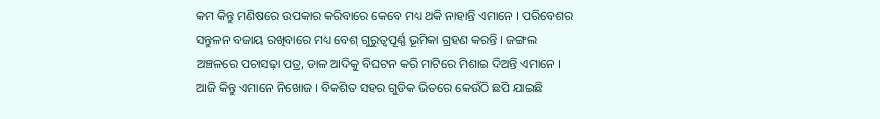କମ କିନ୍ତୁ ମଣିଷରେ ଉପକାର କରିବାରେ କେବେ ମଧ୍ୟ ଥକି ନାହାନ୍ତି ଏମାନେ । ପରିବେଶର ସନ୍ତୁଳନ ବଜାୟ ରଖିବାରେ ମଧ୍ୟ ବେଶ୍‌ ଗୁରୁତ୍ବପୂର୍ଣ୍ଣ ଭୂମିକା ଗ୍ରହଣ କରନ୍ତି । ଜଙ୍ଗଲ ଅଞ୍ଚଳରେ ପଚାସଢ଼ା ପତ୍ର, ଡାଳ ଆଦିକୁ ବିଘଟନ କରି ମାଟିରେ ମିଶାଇ ଦିଅନ୍ତି ଏମାନେ । ଆଜି କିନ୍ତୁ ଏମାନେ ନିଖୋଜ । ବିକଶିତ ସହର ଗୁଡିକ ଭିତରେ କେଉଁଠି ଛପି ଯାଇଛି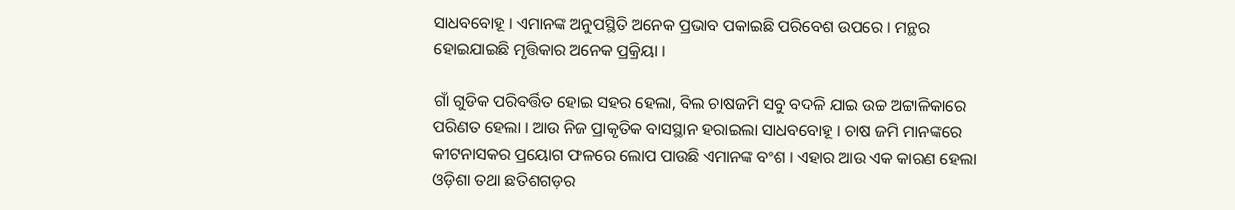ସାଧବବୋହୂ । ଏମାନଙ୍କ ଅନୁପସ୍ଥିତି ଅନେକ ପ୍ରଭାବ ପକାଇଛି ପରିବେଶ ଉପରେ । ମନ୍ଥର ହୋଇଯାଇଛି ମୃତ୍ତିକାର ଅନେକ ପ୍ରକ୍ରିୟା ।

ଗାଁ ଗୁଡିକ ପରିବର୍ତ୍ତିତ ହୋଇ ସହର ହେଲା, ବିଲ ଚାଷଜମି ସବୁ ବଦଳି ଯାଇ ଉଚ୍ଚ ଅଟ୍ଟାଳିକାରେ ପରିଣତ ହେଲା । ଆଉ ନିଜ ପ୍ରାକୃତିକ ବାସସ୍ଥାନ ହରାଇଲା ସାଧବବୋହୂ । ଚାଷ ଜମି ମାନଙ୍କରେ କୀଟନାସକର ପ୍ରୟୋଗ ଫଳରେ ଲୋପ ପାଉଛି ଏମାନଙ୍କ ବଂଶ । ଏହାର ଆଉ ଏକ କାରଣ ହେଲା ଓଡ଼ିଶା ତଥା ଛତିଶଗଡ଼ର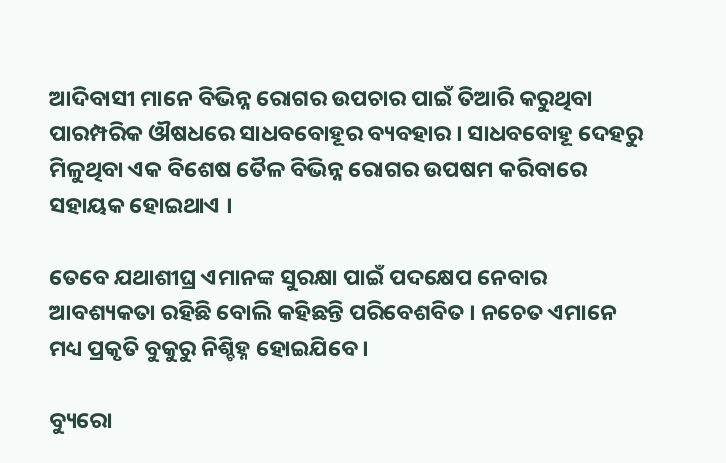ଆଦିବାସୀ ମାନେ ବିଭିନ୍ନ ରୋଗର ଉପଚାର ପାଇଁ ତିଆରି କରୁଥିବା ପାରମ୍ପରିକ ଔଷଧରେ ସାଧବବୋହୂର ବ୍ୟବହାର । ସାଧବବୋହୂ ଦେହରୁ ମିଳୁଥିବା ଏକ ବିଶେଷ ତୈଳ ବିଭିନ୍ନ ରୋଗର ଉପଷମ କରିବାରେ ସହାୟକ ହୋଇଥାଏ ।

ତେବେ ଯଥାଶୀଘ୍ର ଏମାନଙ୍କ ସୁରକ୍ଷା ପାଇଁ ପଦକ୍ଷେପ ନେବାର ଆବଶ୍ୟକତା ରହିଛି ବୋଲି କହିଛନ୍ତି ପରିବେଶବିତ । ନଚେତ ଏମାନେ ମଧ୍ୟ ପ୍ରକୃତି ବୁକୁରୁ ନିଶ୍ଚିହ୍ନ ହୋଇଯିବେ ।

ବ୍ୟୁରୋ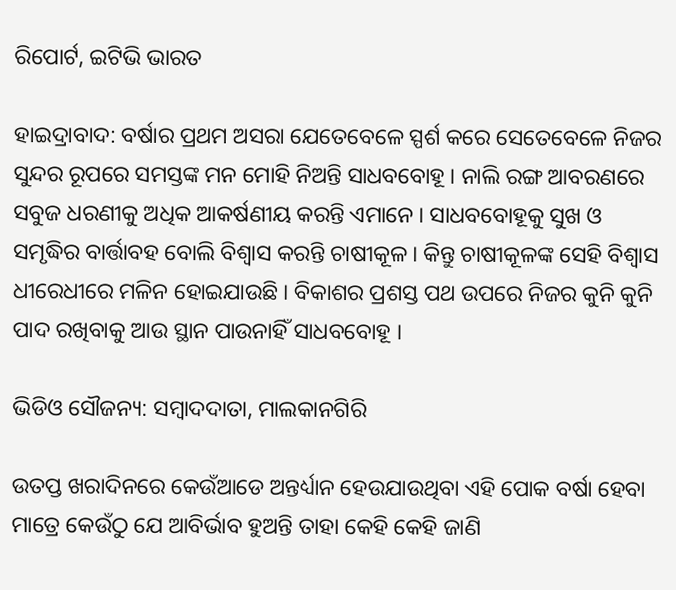ରିପୋର୍ଟ, ଇଟିଭି ଭାରତ

ହାଇଦ୍ରାବାଦ: ବର୍ଷାର ପ୍ରଥମ ଅସରା ଯେତେବେଳେ ସ୍ପର୍ଶ କରେ ସେତେବେଳେ ନିଜର ସୁନ୍ଦର ରୂପରେ ସମସ୍ତଙ୍କ ମନ ମୋହି ନିଅନ୍ତି ସାଧବବୋହୂ । ନାଲି ରଙ୍ଗ ଆବରଣରେ ସବୁଜ ଧରଣୀକୁ ଅଧିକ ଆକର୍ଷଣୀୟ କରନ୍ତି ଏମାନେ । ସାଧବବୋହୂକୁ ସୁଖ ଓ ସମୃଦ୍ଧିର ବାର୍ତ୍ତାବହ ବୋଲି ବିଶ୍ବାସ କରନ୍ତି ଚାଷୀକୂଳ । କିନ୍ତୁ ଚାଷୀକୂଳଙ୍କ ସେହି ବିଶ୍ବାସ ଧୀରେଧୀରେ ମଳିନ ହୋଇଯାଉଛି । ବିକାଶର ପ୍ରଶସ୍ତ ପଥ ଉପରେ ନିଜର କୁନି କୁନି ପାଦ ରଖିବାକୁ ଆଉ ସ୍ଥାନ ପାଉନାହିଁ ସାଧବବୋହୂ ।

ଭିଡିଓ ସୌଜନ୍ୟ: ସମ୍ବାଦଦାତା, ମାଲକାନଗିରି

ଉତପ୍ତ ଖରାଦିନରେ କେଉଁଆଡେ ଅନ୍ତର୍ଧ୍ୟାନ ହେଉଯାଉଥିବା ଏହି ପୋକ ବର୍ଷା ହେବା ମାତ୍ରେ କେଉଁଠୁ ଯେ ଆବିର୍ଭାବ ହୁଅନ୍ତି ତାହା କେହି କେହି ଜାଣି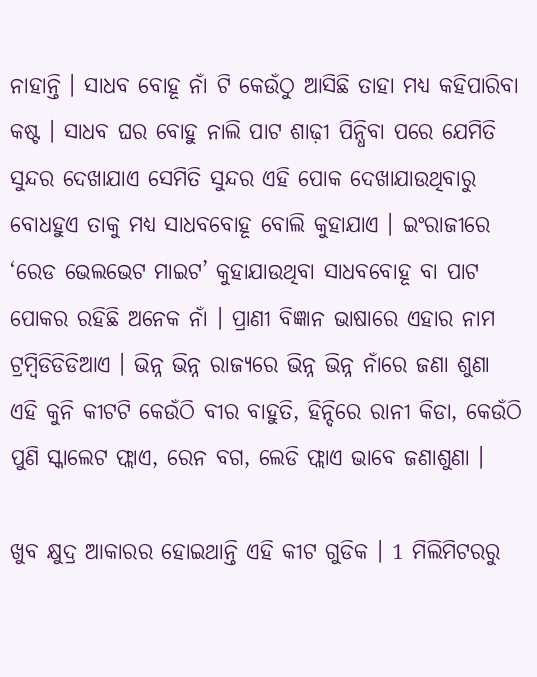ନାହାନ୍ତି । ସାଧବ ବୋହୂ ନାଁ ଟି କେଉଁଠୁ ଆସିଛି ତାହା ମଧ୍ୟ କହିପାରିବା କଷ୍ଟ । ସାଧବ ଘର ବୋହୁ ନାଲି ପାଟ ଶାଢ଼ୀ ପିନ୍ଧିବା ପରେ ଯେମିତି ସୁନ୍ଦର ଦେଖାଯାଏ ସେମିତି ସୁନ୍ଦର ଏହି ପୋକ ଦେଖାଯାଉଥିବାରୁ ବୋଧହୁଏ ତାକୁ ମଧ୍ୟ ସାଧବବୋହୂ ବୋଲି କୁହାଯାଏ । ଇଂରାଜୀରେ ‘ରେଡ ଭେଲଭେଟ ମାଇଟ’ କୁହାଯାଉଥିବା ସାଧବବୋହୂ ବା ପାଟ ପୋକର ରହିଛି ଅନେକ ନାଁ । ପ୍ରାଣୀ ବିଜ୍ଞାନ ଭାଷାରେ ଏହାର ନାମ ଟ୍ରମ୍ବିଡିଡିଡିଆଏ । ଭିନ୍ନ ଭିନ୍ନ ରାଜ୍ୟରେ ଭିନ୍ନ ଭିନ୍ନ ନାଁରେ ଜଣା ଶୁଣା ଏହି କୁନି କୀଟଟି କେଉଁଠି ବୀର ବାହୁତି, ହିନ୍ଦିରେ ରାନୀ କିଡା, କେଉଁଠି ପୁଣି ସ୍କାଲେଟ ଫ୍ଲାଏ, ରେନ ବଗ, ଲେଡି ଫ୍ଲାଏ ଭାବେ ଜଣାଶୁଣା ।

ଖୁବ କ୍ଷୁଦ୍ର ଆକାରର ହୋଇଥାନ୍ତି ଏହି କୀଟ ଗୁଡିକ । 1 ମିଲିମିଟରରୁ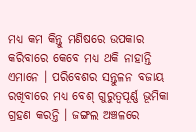ମଧ୍ୟ କମ କିନ୍ତୁ ମଣିଷରେ ଉପକାର କରିବାରେ କେବେ ମଧ୍ୟ ଥକି ନାହାନ୍ତି ଏମାନେ । ପରିବେଶର ସନ୍ତୁଳନ ବଜାୟ ରଖିବାରେ ମଧ୍ୟ ବେଶ୍‌ ଗୁରୁତ୍ବପୂର୍ଣ୍ଣ ଭୂମିକା ଗ୍ରହଣ କରନ୍ତି । ଜଙ୍ଗଲ ଅଞ୍ଚଳରେ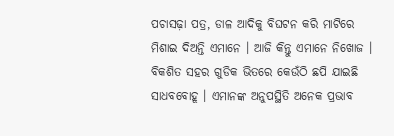ପଚାସଢ଼ା ପତ୍ର, ଡାଳ ଆଦିକୁ ବିଘଟନ କରି ମାଟିରେ ମିଶାଇ ଦିଅନ୍ତି ଏମାନେ । ଆଜି କିନ୍ତୁ ଏମାନେ ନିଖୋଜ । ବିକଶିତ ସହର ଗୁଡିକ ଭିତରେ କେଉଁଠି ଛପି ଯାଇଛି ସାଧବବୋହୂ । ଏମାନଙ୍କ ଅନୁପସ୍ଥିତି ଅନେକ ପ୍ରଭାବ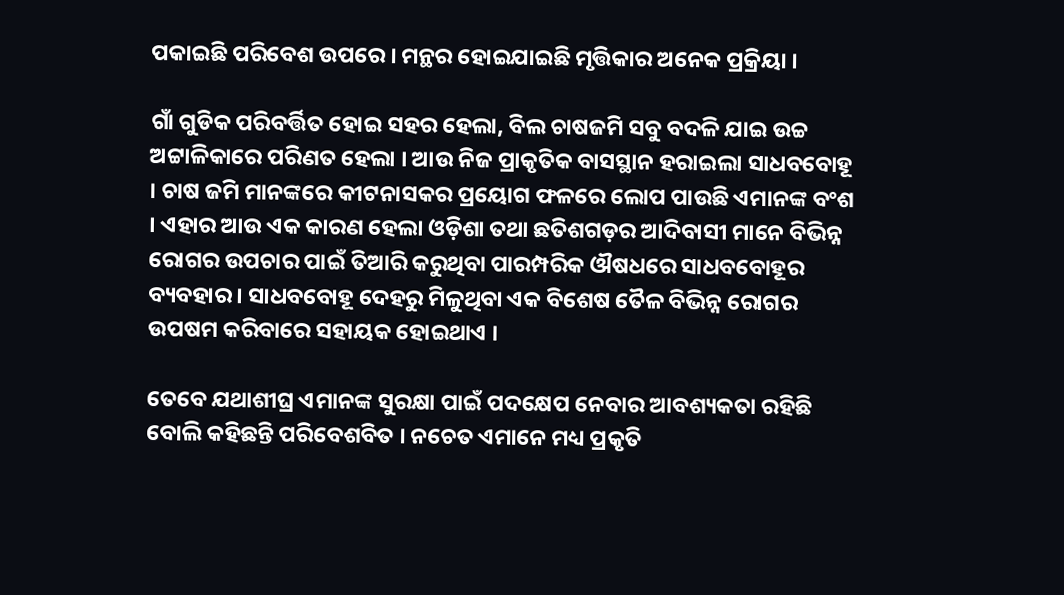ପକାଇଛି ପରିବେଶ ଉପରେ । ମନ୍ଥର ହୋଇଯାଇଛି ମୃତ୍ତିକାର ଅନେକ ପ୍ରକ୍ରିୟା ।

ଗାଁ ଗୁଡିକ ପରିବର୍ତ୍ତିତ ହୋଇ ସହର ହେଲା, ବିଲ ଚାଷଜମି ସବୁ ବଦଳି ଯାଇ ଉଚ୍ଚ ଅଟ୍ଟାଳିକାରେ ପରିଣତ ହେଲା । ଆଉ ନିଜ ପ୍ରାକୃତିକ ବାସସ୍ଥାନ ହରାଇଲା ସାଧବବୋହୂ । ଚାଷ ଜମି ମାନଙ୍କରେ କୀଟନାସକର ପ୍ରୟୋଗ ଫଳରେ ଲୋପ ପାଉଛି ଏମାନଙ୍କ ବଂଶ । ଏହାର ଆଉ ଏକ କାରଣ ହେଲା ଓଡ଼ିଶା ତଥା ଛତିଶଗଡ଼ର ଆଦିବାସୀ ମାନେ ବିଭିନ୍ନ ରୋଗର ଉପଚାର ପାଇଁ ତିଆରି କରୁଥିବା ପାରମ୍ପରିକ ଔଷଧରେ ସାଧବବୋହୂର ବ୍ୟବହାର । ସାଧବବୋହୂ ଦେହରୁ ମିଳୁଥିବା ଏକ ବିଶେଷ ତୈଳ ବିଭିନ୍ନ ରୋଗର ଉପଷମ କରିବାରେ ସହାୟକ ହୋଇଥାଏ ।

ତେବେ ଯଥାଶୀଘ୍ର ଏମାନଙ୍କ ସୁରକ୍ଷା ପାଇଁ ପଦକ୍ଷେପ ନେବାର ଆବଶ୍ୟକତା ରହିଛି ବୋଲି କହିଛନ୍ତି ପରିବେଶବିତ । ନଚେତ ଏମାନେ ମଧ୍ୟ ପ୍ରକୃତି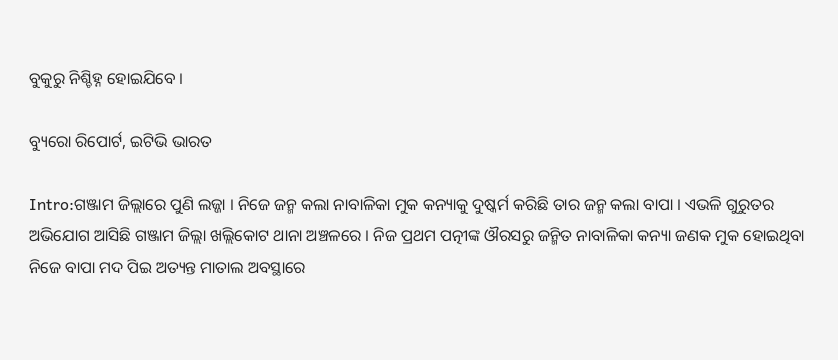ବୁକୁରୁ ନିଶ୍ଚିହ୍ନ ହୋଇଯିବେ ।

ବ୍ୟୁରୋ ରିପୋର୍ଟ, ଇଟିଭି ଭାରତ

Intro:ଗଞ୍ଜାମ ଜିଲ୍ଲାରେ ପୁଣି ଲଜ୍ଜା । ନିଜେ ଜନ୍ମ କଲା ନାବାଳିକା ମୁକ କନ୍ୟାକୁ ଦୁଷ୍କର୍ମ କରିଛି ତାର ଜନ୍ମ କଲା ବାପା । ଏଭଳି ଗୁରୁତର ଅଭିଯୋଗ ଆସିଛି ଗଞ୍ଜାମ ଜିଲ୍ଲା ଖଲ୍ଲିକୋଟ ଥାନା ଅଞ୍ଚଳରେ । ନିଜ ପ୍ରଥମ ପତ୍ନୀଙ୍କ ଔରସରୁ ଜନ୍ମିତ ନାବାଳିକା କନ୍ୟା ଜଣକ ମୁକ ହୋଇଥିବା ନିଜେ ବାପା ମଦ ପିଇ ଅତ୍ୟନ୍ତ ମାତାଲ ଅବସ୍ଥାରେ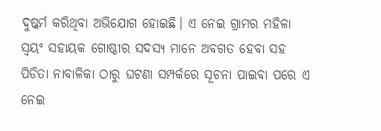ଦୁଷ୍କର୍ମ କରିଥିବା ଅଭିଯୋଗ ହୋଇଛି। ଏ ନେଇ ଗ୍ରାମର ମହିଳା ସ୍ୱୟଂ ସହାୟକ ଗୋଷ୍ଠୀର ସଦସ୍ୟ ମାନେ ଅବଗତ ହେବା ସହ ପିଡିତା ନାବାଳିକା ଠାରୁ ଘଟଣା ସମ୍ପର୍କରେ ସୂଚନା ପାଇବା ପରେ ଏ ନେଇ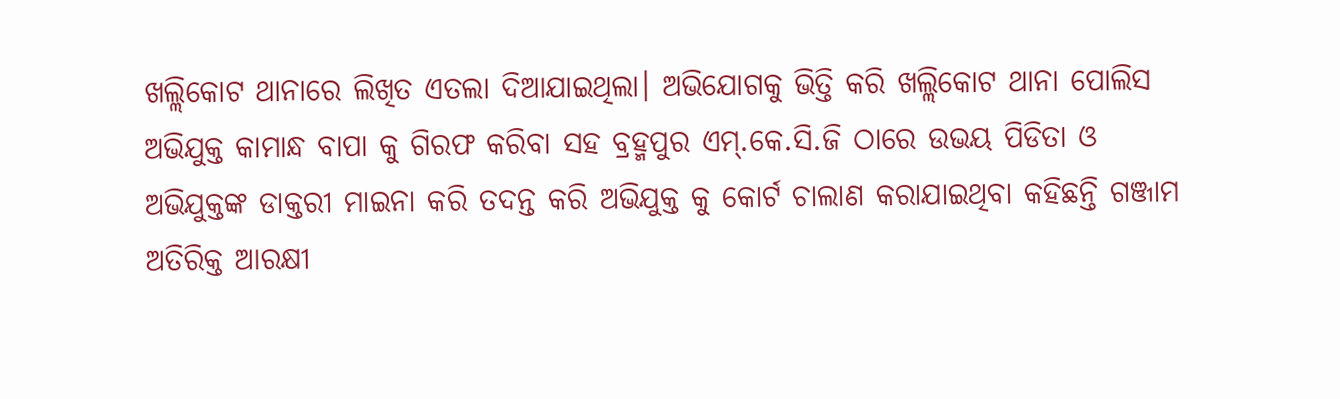ଖଲ୍ଲିକୋଟ ଥାନାରେ ଲିଖିତ ଏତଲା ଦିଆଯାଇଥିଲା। ଅଭିଯୋଗକୁ ଭିତ୍ତି କରି ଖଲ୍ଲିକୋଟ ଥାନା ପୋଲିସ ଅଭିଯୁକ୍ତ କାମାନ୍ଧ ବାପା କୁ ଗିରଫ କରିବା ସହ ବ୍ରହ୍ମପୁର ଏମ୍.କେ.ସି.ଜି ଠାରେ ଉଭୟ ପିଡିତା ଓ ଅଭିଯୁକ୍ତଙ୍କ ଡାକ୍ତରୀ ମାଇନା କରି ତଦନ୍ତ କରି ଅଭିଯୁକ୍ତ କୁ କୋର୍ଟ ଚାଲାଣ କରାଯାଇଥିବା କହିଛନ୍ତି ଗଞ୍ଜାମ ଅତିରିକ୍ତ ଆରକ୍ଷୀ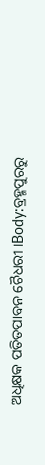ଅଧିକ୍ଷକ ପତିତପାବନ ଚୈଧରୀ ।Body:ବ୍ରହ୍ମପୁରରୁ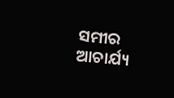ସମୀର ଆଚାର୍ଯ୍ୟ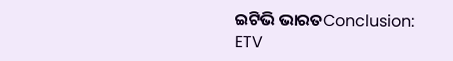ଇଟିଭି ଭାରତConclusion:
ETV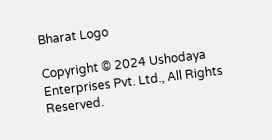Bharat Logo

Copyright © 2024 Ushodaya Enterprises Pvt. Ltd., All Rights Reserved.